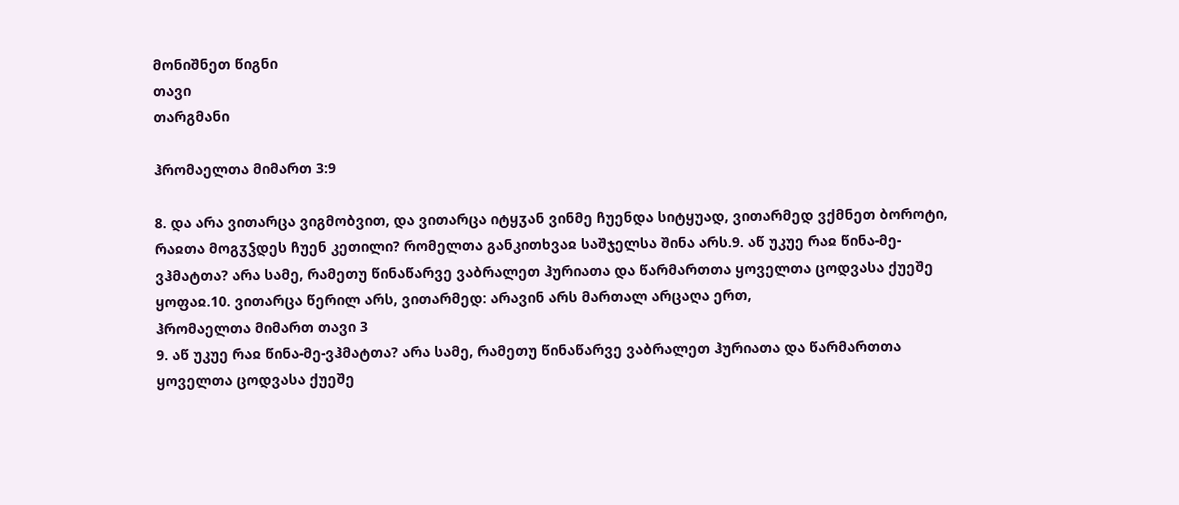მონიშნეთ წიგნი
თავი
თარგმანი

ჰრომაელთა მიმართ 3:9

8. და არა ვითარცა ვიგმობვით, და ვითარცა იტყჳან ვინმე ჩუენდა სიტყუად, ვითარმედ ვქმნეთ ბოროტი, რაჲთა მოგჳჴდეს ჩუენ კეთილი? რომელთა განკითხვაჲ საშჯელსა შინა არს.9. აწ უკუე რაჲ წინა-მე-ვჰმატთა? არა სამე, რამეთუ წინაწარვე ვაბრალეთ ჰურიათა და წარმართთა ყოველთა ცოდვასა ქუეშე ყოფაჲ.10. ვითარცა წერილ არს, ვითარმედ: არავინ არს მართალ არცაღა ერთ,
ჰრომაელთა მიმართ თავი 3
9. აწ უკუე რაჲ წინა-მე-ვჰმატთა? არა სამე, რამეთუ წინაწარვე ვაბრალეთ ჰურიათა და წარმართთა ყოველთა ცოდვასა ქუეშე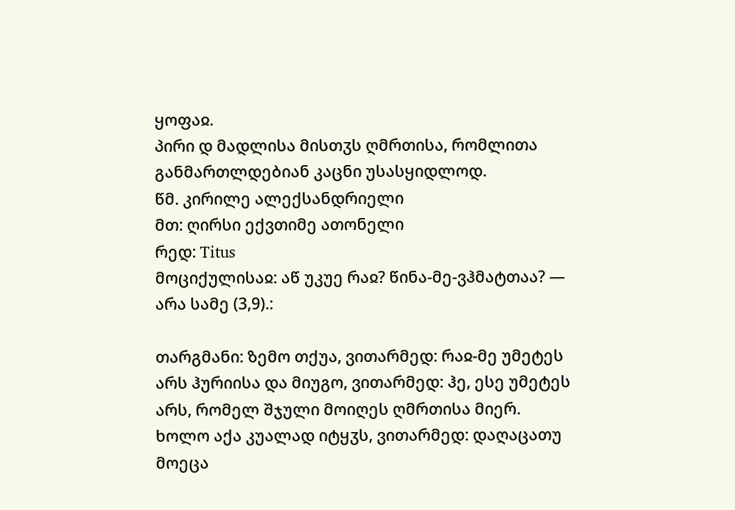ყოფაჲ.
პირი დ მადლისა მისთჳს ღმრთისა, რომლითა განმართლდებიან კაცნი უსასყიდლოდ.
წმ. კირილე ალექსანდრიელი
მთ: ღირსი ექვთიმე ათონელი
რედ: Titus
მოციქულისაჲ: აწ უკუე რაჲ? წინა-მე-ვჰმატთაა? — არა სამე (3,9).:

თარგმანი: ზემო თქუა, ვითარმედ: რაჲ-მე უმეტეს არს ჰურიისა და მიუგო, ვითარმედ: ჰე, ესე უმეტეს არს, რომელ შჯული მოიღეს ღმრთისა მიერ. ხოლო აქა კუალად იტყჳს, ვითარმედ: დაღაცათუ მოეცა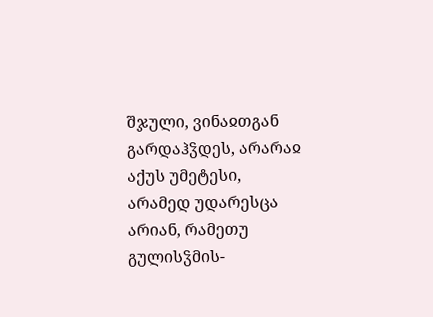შჯული, ვინაჲთგან გარდაჰჴდეს, არარაჲ აქუს უმეტესი, არამედ უდარესცა არიან, რამეთუ გულისჴმის-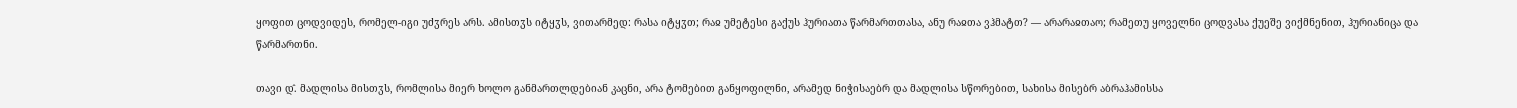ყოფით ცოდვიდეს, რომელ-იგი უძჳრეს არს. ამისთჳს იტყჳს, ვითარმედ: რასა იტყჳთ; რაჲ უმეტესი გაქუს ჰურიათა წარმართთასა, ანუ რაჲთა ვჰმატთ? — არარაჲთაო; რამეთუ ყოველნი ცოდვასა ქუეშე ვიქმნენით, ჰურიანიცა და წარმართნი.

თავი დ̂. მადლისა მისთჳს, რომლისა მიერ ხოლო განმართლდებიან კაცნი, არა ტომებით განყოფილნი, არამედ ნიჭისაებრ და მადლისა სწორებით, სახისა მისებრ აბრაჰამისსა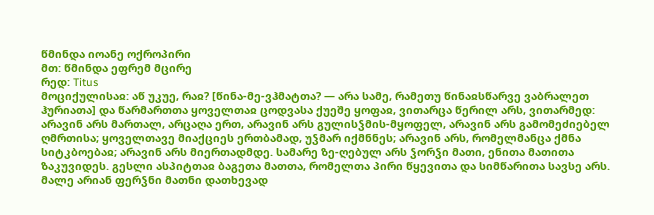წმინდა იოანე ოქროპირი
მთ: წმინდა ეფრემ მცირე
რედ: Titus
მოციქულისაჲ: აწ უკუე, რაჲ? [წინა-მე-ვჰმატთა? — არა სამე, რამეთუ წინაჲსწარვე ვაბრალეთ ჰურიათა] და წარმართთა ყოველთაჲ ცოდვასა ქუეშე ყოფაჲ, ვითარცა წერილ არს, ვითარმედ: არავინ არს მართალ, არცაღა ერთ, არავინ არს გულისჴმის-მყოფელ, არავინ არს გამომეძიებელ ღმრთისა; ყოველთავე მიაქციეს ერთბამად, უჴმარ იქმნნეს; არავინ არს, რომელმანცა ქმნა სიტკბოებაჲ; არავინ არს მიერთადმდე. სამარე ზე-ღებულ არს ჴორჴი მათი, ენითა მათითა ზაკუვიდეს. გესლი ასპიტთაჲ ბაგეთა მათთა, რომელთა პირი წყევითა და სიმწარითა სავსე არს. მალე არიან ფერჴნი მათნი დათხევად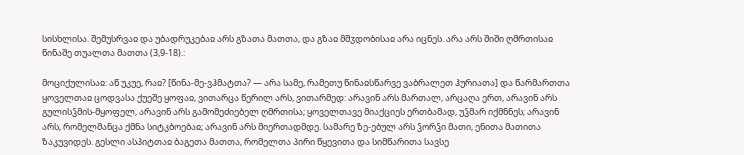სისხლისა. შემუსრვაჲ და უბადრუკებაჲ არს გზათა მათთა, და გზაჲ მშჳდობისაჲ არა იცნეს. არა არს შიში ღმრთისაჲ წინაშე თუალთა მათთა (3,9-18).:

მოციქულისაჲ: აწ უკუე, რაჲ? [წინა-მე-ვჰმატთა? — არა სამე, რამეთუ წინაჲსწარვე ვაბრალეთ ჰურიათა] და წარმართთა ყოველთაჲ ცოდვასა ქუეშე ყოფაჲ, ვითარცა წერილ არს, ვითარმედ: არავინ არს მართალ, არცაღა ერთ, არავინ არს გულისჴმის-მყოფელ, არავინ არს გამომეძიებელ ღმრთისა; ყოველთავე მიაქციეს ერთბამად, უჴმარ იქმნნეს; არავინ არს, რომელმანცა ქმნა სიტკბოებაჲ; არავინ არს მიერთადმდე. სამარე ზე-ებულ არს ჴორჴი მათი, ენითა მათითა ზაკუვიდეს. გესლი ასპიტთაჲ ბაგეთა მათთა, რომელთა პირი წყევითა და სიმწარითა სავსე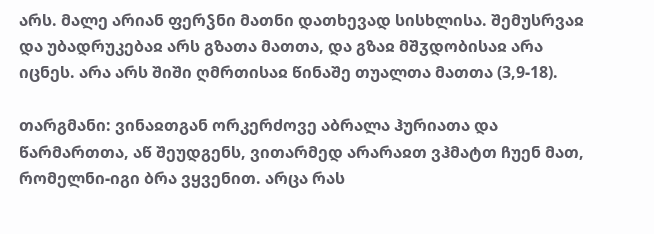არს. მალე არიან ფერჴნი მათნი დათხევად სისხლისა. შემუსრვაჲ და უბადრუკებაჲ არს გზათა მათთა, და გზაჲ მშჳდობისაჲ არა იცნეს. არა არს შიში ღმრთისაჲ წინაშე თუალთა მათთა (3,9-18).

თარგმანი: ვინაჲთგან ორკერძოვე აბრალა ჰურიათა და წარმართთა, აწ შეუდგენს, ვითარმედ არარაჲთ ვჰმატთ ჩუენ მათ, რომელნი-იგი ბრა ვყვენით. არცა რას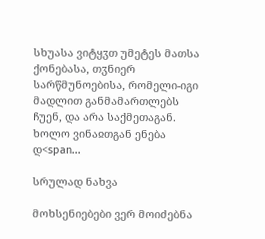სხუასა ვიტყჳთ უმეტეს მათსა ქონებასა, თჳნიერ სარწმუნოებისა, რომელი-იგი მადლით განმამართლებს ჩუენ, და არა საქმეთაგან. ხოლო ვინაჲთგან ენება დ<span...

სრულად ნახვა

მოხსენიებები ვერ მოიძებნა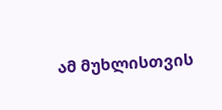ამ მუხლისთვის